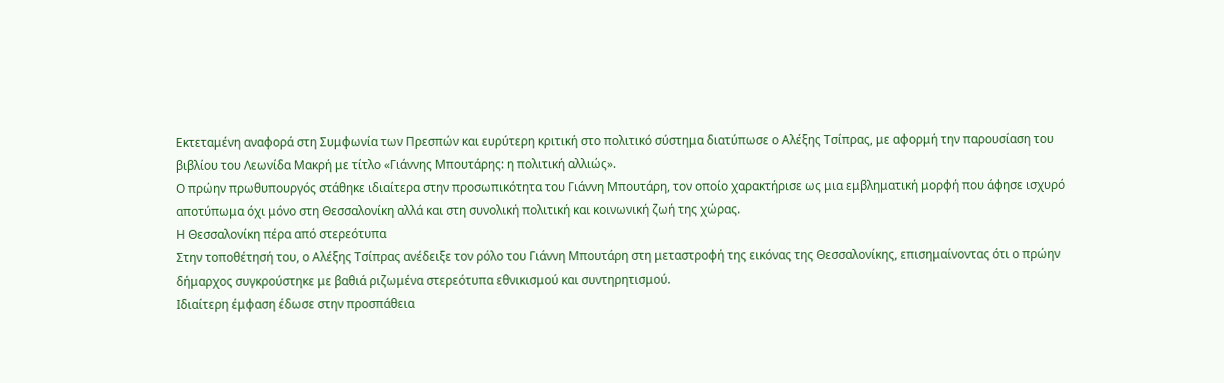Εκτεταμένη αναφορά στη Συμφωνία των Πρεσπών και ευρύτερη κριτική στο πολιτικό σύστημα διατύπωσε ο Αλέξης Τσίπρας, με αφορμή την παρουσίαση του βιβλίου του Λεωνίδα Μακρή με τίτλο «Γιάννης Μπουτάρης: η πολιτική αλλιώς».
Ο πρώην πρωθυπουργός στάθηκε ιδιαίτερα στην προσωπικότητα του Γιάννη Μπουτάρη, τον οποίο χαρακτήρισε ως μια εμβληματική μορφή που άφησε ισχυρό αποτύπωμα όχι μόνο στη Θεσσαλονίκη αλλά και στη συνολική πολιτική και κοινωνική ζωή της χώρας.
Η Θεσσαλονίκη πέρα από στερεότυπα
Στην τοποθέτησή του, ο Αλέξης Τσίπρας ανέδειξε τον ρόλο του Γιάννη Μπουτάρη στη μεταστροφή της εικόνας της Θεσσαλονίκης, επισημαίνοντας ότι ο πρώην δήμαρχος συγκρούστηκε με βαθιά ριζωμένα στερεότυπα εθνικισμού και συντηρητισμού.
Ιδιαίτερη έμφαση έδωσε στην προσπάθεια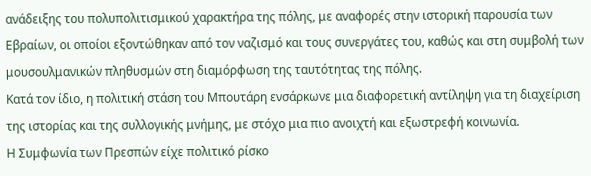ανάδειξης του πολυπολιτισμικού χαρακτήρα της πόλης, με αναφορές στην ιστορική παρουσία των Εβραίων, οι οποίοι εξοντώθηκαν από τον ναζισμό και τους συνεργάτες του, καθώς και στη συμβολή των μουσουλμανικών πληθυσμών στη διαμόρφωση της ταυτότητας της πόλης.
Κατά τον ίδιο, η πολιτική στάση του Μπουτάρη ενσάρκωνε μια διαφορετική αντίληψη για τη διαχείριση της ιστορίας και της συλλογικής μνήμης, με στόχο μια πιο ανοιχτή και εξωστρεφή κοινωνία.
Η Συμφωνία των Πρεσπών είχε πολιτικό ρίσκο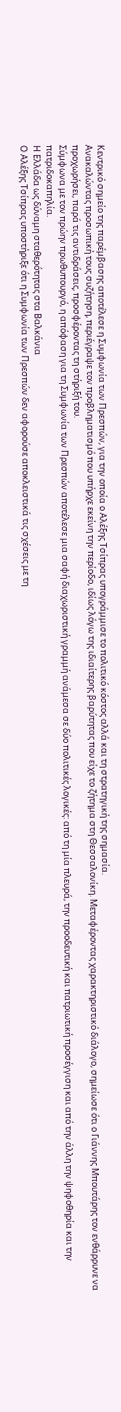Κεντρικό σημείο της παρέμβασης αποτέλεσε η Συμφωνία των Πρεσπών, για την οποία ο Αλέξης Τσίπρας υπογράμμισε το πολιτικό κόστος αλλά και τη στρατηγική της σημασία.
Ανακαλώντας προσωπική τους συζήτηση, περιέγραψε τον προβληματισμό που υπήρχε εκείνη την περίοδο, ιδίως λόγω της ιδιαίτερης βαρύτητας που είχε το ζήτημα στη Θεσσαλονίκη. Μεταφέροντας χαρακτηριστικό διάλογο, σημείωσε ότι ο Γιάννης Μπουτάρης τον ενθάρρυνε να προχωρήσει, παρά τις αντιδράσεις, προσφέροντας τη στήριξή του.
Σύμφωνα με τον πρώην πρωθυπουργό, η απόφαση για τη Συμφωνία των Πρεσπών αποτέλεσε μια σαφή διαχωριστική γραμμή ανάμεσα σε δύο πολιτικές λογικές: από τη μία πλευρά, την προοδευτική και πατριωτική προσέγγιση και από την άλλη την ψηφοθηρία και την πατριδοκαπηλία.
Η Ελλάδα ως δύναμη σταθερότητας στα Βαλκάνια
Ο Αλέξης Τσίπρας υποστήριξε ότι η Συμφωνία των Πρεσπών δεν αφορούσε αποκλειστικά τις σχέσεις με τη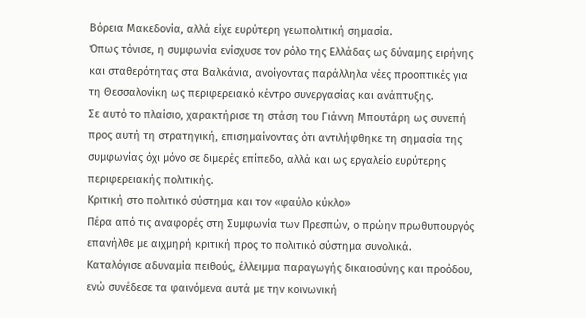Βόρεια Μακεδονία, αλλά είχε ευρύτερη γεωπολιτική σημασία.
Όπως τόνισε, η συμφωνία ενίσχυσε τον ρόλο της Ελλάδας ως δύναμης ειρήνης και σταθερότητας στα Βαλκάνια, ανοίγοντας παράλληλα νέες προοπτικές για τη Θεσσαλονίκη ως περιφερειακό κέντρο συνεργασίας και ανάπτυξης.
Σε αυτό το πλαίσιο, χαρακτήρισε τη στάση του Γιάννη Μπουτάρη ως συνεπή προς αυτή τη στρατηγική, επισημαίνοντας ότι αντιλήφθηκε τη σημασία της συμφωνίας όχι μόνο σε διμερές επίπεδο, αλλά και ως εργαλείο ευρύτερης περιφερειακής πολιτικής.
Κριτική στο πολιτικό σύστημα και τον «φαύλο κύκλο»
Πέρα από τις αναφορές στη Συμφωνία των Πρεσπών, ο πρώην πρωθυπουργός επανήλθε με αιχμηρή κριτική προς το πολιτικό σύστημα συνολικά.
Καταλόγισε αδυναμία πειθούς, έλλειμμα παραγωγής δικαιοσύνης και προόδου, ενώ συνέδεσε τα φαινόμενα αυτά με την κοινωνική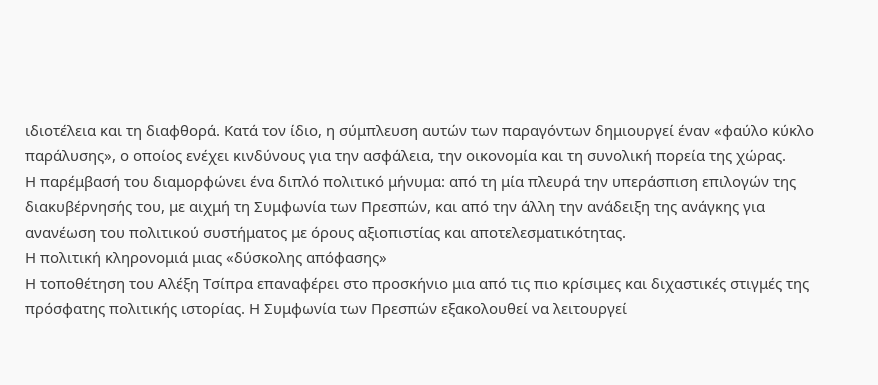ιδιοτέλεια και τη διαφθορά. Κατά τον ίδιο, η σύμπλευση αυτών των παραγόντων δημιουργεί έναν «φαύλο κύκλο παράλυσης», ο οποίος ενέχει κινδύνους για την ασφάλεια, την οικονομία και τη συνολική πορεία της χώρας.
Η παρέμβασή του διαμορφώνει ένα διπλό πολιτικό μήνυμα: από τη μία πλευρά την υπεράσπιση επιλογών της διακυβέρνησής του, με αιχμή τη Συμφωνία των Πρεσπών, και από την άλλη την ανάδειξη της ανάγκης για ανανέωση του πολιτικού συστήματος με όρους αξιοπιστίας και αποτελεσματικότητας.
Η πολιτική κληρονομιά μιας «δύσκολης απόφασης»
Η τοποθέτηση του Αλέξη Τσίπρα επαναφέρει στο προσκήνιο μια από τις πιο κρίσιμες και διχαστικές στιγμές της πρόσφατης πολιτικής ιστορίας. Η Συμφωνία των Πρεσπών εξακολουθεί να λειτουργεί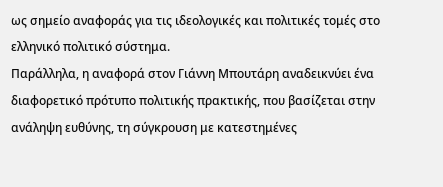ως σημείο αναφοράς για τις ιδεολογικές και πολιτικές τομές στο ελληνικό πολιτικό σύστημα.
Παράλληλα, η αναφορά στον Γιάννη Μπουτάρη αναδεικνύει ένα διαφορετικό πρότυπο πολιτικής πρακτικής, που βασίζεται στην ανάληψη ευθύνης, τη σύγκρουση με κατεστημένες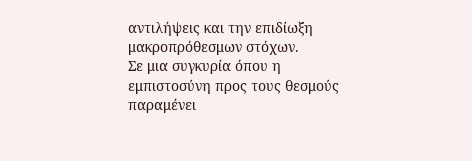αντιλήψεις και την επιδίωξη μακροπρόθεσμων στόχων.
Σε μια συγκυρία όπου η εμπιστοσύνη προς τους θεσμούς παραμένει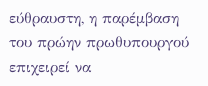εύθραυστη, η παρέμβαση του πρώην πρωθυπουργού επιχειρεί να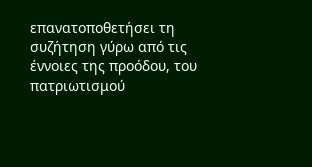επανατοποθετήσει τη συζήτηση γύρω από τις έννοιες της προόδου, του πατριωτισμού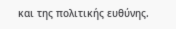και της πολιτικής ευθύνης.